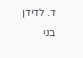ד. לדידן בני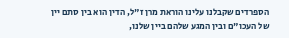הספרדים שקבלנו עלינו הוראת מרן ז"ל, הדין הוא בין סתם יין של העכו"ם ובין המגע שלהם ביין שלנו,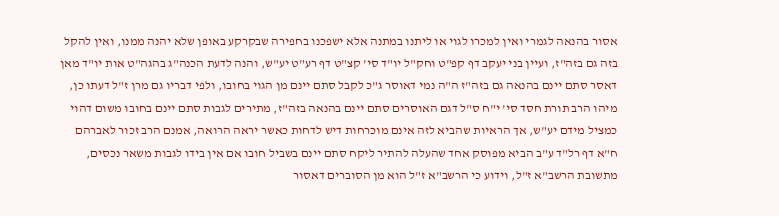אסור בהנאה לגמרי ואין למכרו לגוי או ליתנו במתנה אלא ישפכנו בחפירה שבקרקע באופן שלא יהנה ממנו, ואין להקל בזה גם בזה"ז, ועיין בני יעקב דף קפ"ט וחק"ל יו"ד סי' קצ"ט דף רע"ט יע"ש, והנה לדעת הכנה"ג בהגה"ט אות יו"ד מאן דאסר סתם יינם בהנאה גם בזה"ז ה"ה נמי דאוסר ג"כ לקבל סתם יינם מן הגוי בחובו, ולפי דבריו גם מרן ז"ל דעתו כן, מיהו הרב תורת חסד סי' י"ח ס"ל דגם האוסרים סתם יינם בהנאה בזה"ז, מתירים לגבות סתם יינם בחובו משום דהוי כמציל מידם יע"ש, אך הראיות שהביא לזה אינם מוכרחות דיש לדחות כאשר יראה הרואה, אמנם הרב זכור לאברהם ח"א דף רל"ד ע"ב הביא מפוסק אחד שהעלה להתיר ליקח סתם יינם בשביל חובו אם אין בידו לגבות משאר נכסים, מתשובת הרשב"א ז"ל, וידוע כי הרשב"א ז"ל הוא מן הסוברים דאסור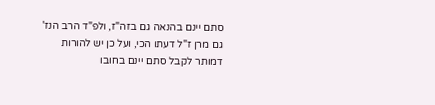סתם יינם בהנאה גם בזה"ז, ולפ"ד הרב הנז' גם מרן ז"ל דעתו הכי, ועל כן יש להורות דמותר לקבל סתם יינם בחובו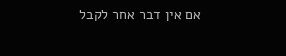אם אין דבר אחר לקבל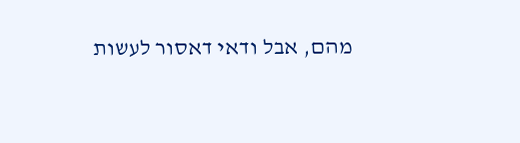מהם, אבל ודאי דאסור לעשות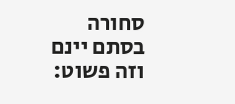סחורה בסתם יינם וזה פשוט: